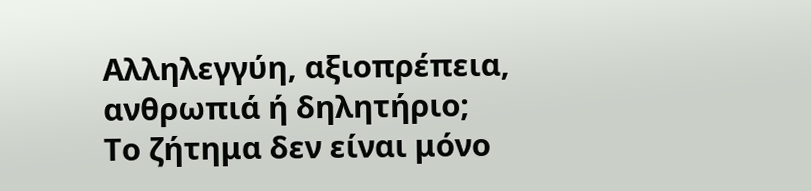Αλληλεγγύη, αξιοπρέπεια, ανθρωπιά ή δηλητήριο;
Το ζήτημα δεν είναι μόνο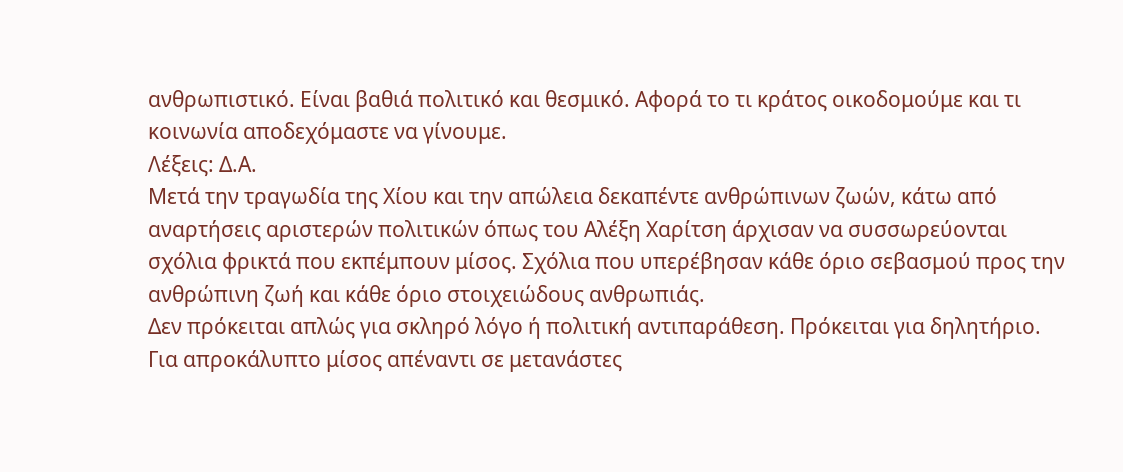ανθρωπιστικό. Είναι βαθιά πολιτικό και θεσμικό. Αφορά το τι κράτος οικοδομούμε και τι κοινωνία αποδεχόμαστε να γίνουμε.
Λέξεις: Δ.Α.
Μετά την τραγωδία της Χίου και την απώλεια δεκαπέντε ανθρώπινων ζωών, κάτω από αναρτήσεις αριστερών πολιτικών όπως του Αλέξη Χαρίτση άρχισαν να συσσωρεύονται σχόλια φρικτά που εκπέμπουν μίσος. Σχόλια που υπερέβησαν κάθε όριο σεβασμού προς την ανθρώπινη ζωή και κάθε όριο στοιχειώδους ανθρωπιάς.
Δεν πρόκειται απλώς για σκληρό λόγο ή πολιτική αντιπαράθεση. Πρόκειται για δηλητήριο. Για απροκάλυπτο μίσος απέναντι σε μετανάστες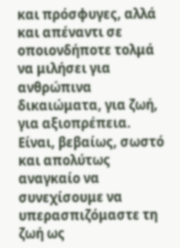και πρόσφυγες, αλλά και απέναντι σε οποιονδήποτε τολμά να μιλήσει για ανθρώπινα δικαιώματα, για ζωή, για αξιοπρέπεια.
Είναι, βεβαίως, σωστό και απολύτως αναγκαίο να συνεχίσουμε να υπερασπιζόμαστε τη ζωή ως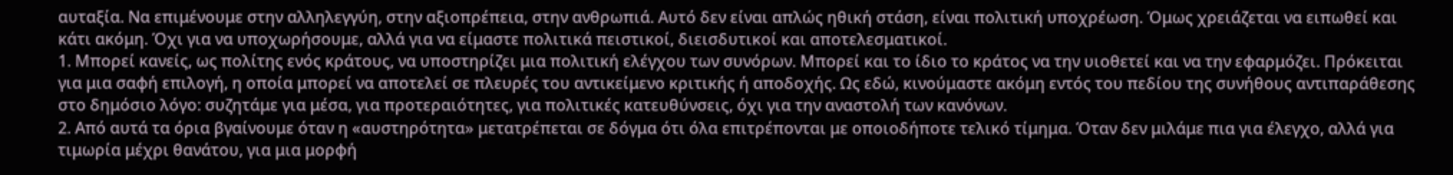αυταξία. Να επιμένουμε στην αλληλεγγύη, στην αξιοπρέπεια, στην ανθρωπιά. Αυτό δεν είναι απλώς ηθική στάση, είναι πολιτική υποχρέωση. Όμως χρειάζεται να ειπωθεί και κάτι ακόμη. Όχι για να υποχωρήσουμε, αλλά για να είμαστε πολιτικά πειστικοί, διεισδυτικοί και αποτελεσματικοί.
1. Μπορεί κανείς, ως πολίτης ενός κράτους, να υποστηρίζει μια πολιτική ελέγχου των συνόρων. Μπορεί και το ίδιο το κράτος να την υιοθετεί και να την εφαρμόζει. Πρόκειται για μια σαφή επιλογή, η οποία μπορεί να αποτελεί σε πλευρές του αντικείμενο κριτικής ή αποδοχής. Ως εδώ, κινούμαστε ακόμη εντός του πεδίου της συνήθους αντιπαράθεσης στο δημόσιο λόγο: συζητάμε για μέσα, για προτεραιότητες, για πολιτικές κατευθύνσεις, όχι για την αναστολή των κανόνων.
2. Από αυτά τα όρια βγαίνουμε όταν η «αυστηρότητα» μετατρέπεται σε δόγμα ότι όλα επιτρέπονται με οποιοδήποτε τελικό τίμημα. Όταν δεν μιλάμε πια για έλεγχο, αλλά για τιμωρία μέχρι θανάτου, για μια μορφή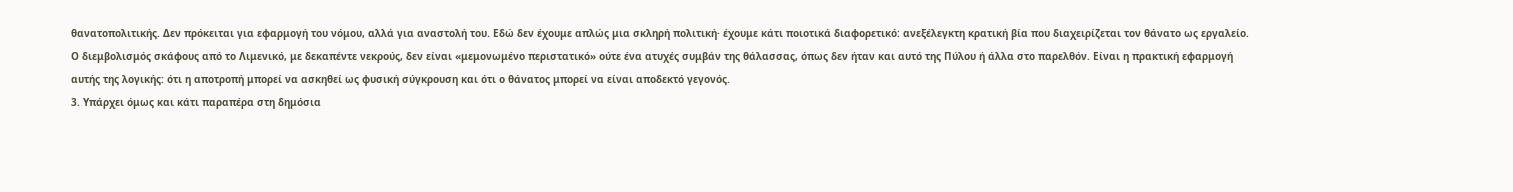θανατοπολιτικής. Δεν πρόκειται για εφαρμογή του νόμου, αλλά για αναστολή του. Εδώ δεν έχουμε απλώς μια σκληρή πολιτική· έχουμε κάτι ποιοτικά διαφορετικό: ανεξέλεγκτη κρατική βία που διαχειρίζεται τον θάνατο ως εργαλείο.
Ο διεμβολισμός σκάφους από το Λιμενικό, με δεκαπέντε νεκρούς, δεν είναι «μεμονωμένο περιστατικό» ούτε ένα ατυχές συμβάν της θάλασσας, όπως δεν ήταν και αυτό της Πύλου ή άλλα στο παρελθόν. Είναι η πρακτική εφαρμογή αυτής της λογικής: ότι η αποτροπή μπορεί να ασκηθεί ως φυσική σύγκρουση και ότι ο θάνατος μπορεί να είναι αποδεκτό γεγονός.
3. Υπάρχει όμως και κάτι παραπέρα στη δημόσια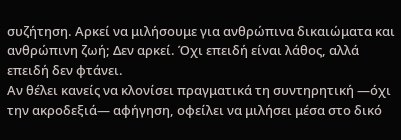συζήτηση. Αρκεί να μιλήσουμε για ανθρώπινα δικαιώματα και ανθρώπινη ζωή; Δεν αρκεί. Όχι επειδή είναι λάθος, αλλά επειδή δεν φτάνει.
Αν θέλει κανείς να κλονίσει πραγματικά τη συντηρητική —όχι την ακροδεξιά— αφήγηση, οφείλει να μιλήσει μέσα στο δικό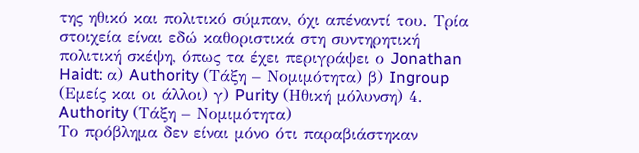της ηθικό και πολιτικό σύμπαν, όχι απέναντί του. Τρία στοιχεία είναι εδώ καθοριστικά στη συντηρητική πολιτική σκέψη, όπως τα έχει περιγράψει ο Jonathan Haidt: α) Authority (Τάξη – Νομιμότητα) β) Ingroup (Εμείς και οι άλλοι) γ) Purity (Ηθική μόλυνση) 4. Authority (Τάξη – Νομιμότητα)
Το πρόβλημα δεν είναι μόνο ότι παραβιάστηκαν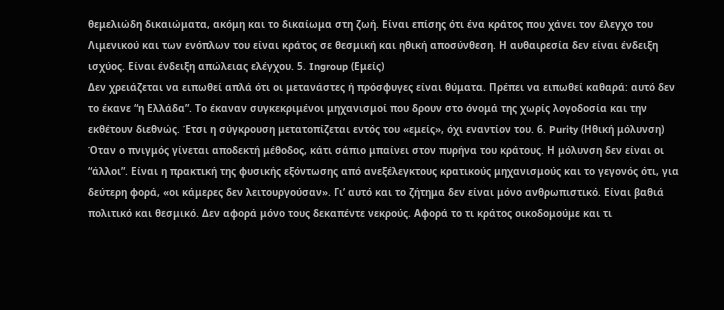θεμελιώδη δικαιώματα, ακόμη και το δικαίωμα στη ζωή. Είναι επίσης ότι ένα κράτος που χάνει τον έλεγχο του Λιμενικού και των ενόπλων του είναι κράτος σε θεσμική και ηθική αποσύνθεση. Η αυθαιρεσία δεν είναι ένδειξη ισχύος. Είναι ένδειξη απώλειας ελέγχου. 5. Ingroup (Εμείς)
Δεν χρειάζεται να ειπωθεί απλά ότι οι μετανάστες ή πρόσφυγες είναι θύματα. Πρέπει να ειπωθεί καθαρά: αυτό δεν το έκανε “η Ελλάδα”. Το έκαναν συγκεκριμένοι μηχανισμοί που δρουν στο όνομά της χωρίς λογοδοσία και την εκθέτουν διεθνώς. Έτσι η σύγκρουση μετατοπίζεται εντός του «εμείς», όχι εναντίον του. 6. Purity (Ηθική μόλυνση)
Όταν ο πνιγμός γίνεται αποδεκτή μέθοδος, κάτι σάπιο μπαίνει στον πυρήνα του κράτους. Η μόλυνση δεν είναι οι “άλλοι”. Είναι η πρακτική της φυσικής εξόντωσης από ανεξέλεγκτους κρατικούς μηχανισμούς και το γεγονός ότι, για δεύτερη φορά, «οι κάμερες δεν λειτουργούσαν». Γι’ αυτό και το ζήτημα δεν είναι μόνο ανθρωπιστικό. Είναι βαθιά πολιτικό και θεσμικό. Δεν αφορά μόνο τους δεκαπέντε νεκρούς. Αφορά το τι κράτος οικοδομούμε και τι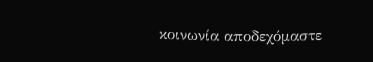κοινωνία αποδεχόμαστε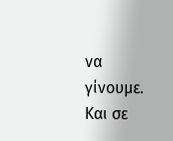να γίνουμε. Και σε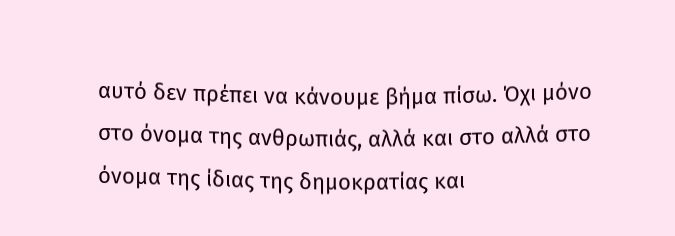αυτό δεν πρέπει να κάνουμε βήμα πίσω. Όχι μόνο στο όνομα της ανθρωπιάς, αλλά και στο αλλά στο όνομα της ίδιας της δημοκρατίας και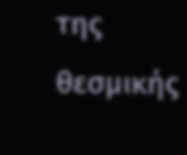της θεσμικής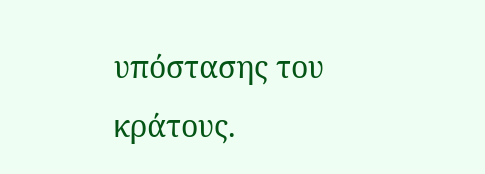υπόστασης του κράτους.